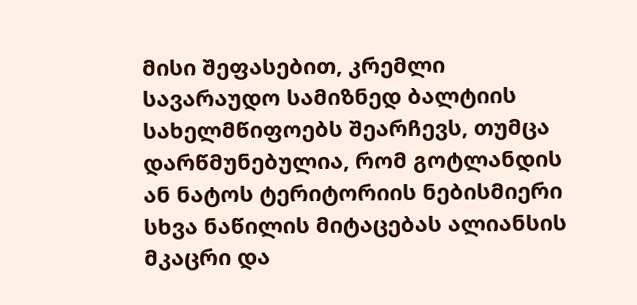მისი შეფასებით, კრემლი სავარაუდო სამიზნედ ბალტიის სახელმწიფოებს შეარჩევს, თუმცა დარწმუნებულია, რომ გოტლანდის ან ნატოს ტერიტორიის ნებისმიერი სხვა ნაწილის მიტაცებას ალიანსის მკაცრი და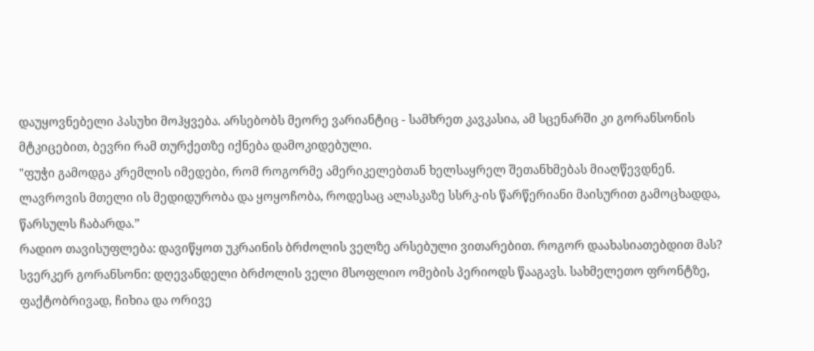დაუყოვნებელი პასუხი მოჰყვება. არსებობს მეორე ვარიანტიც - სამხრეთ კავკასია, ამ სცენარში კი გორანსონის მტკიცებით, ბევრი რამ თურქეთზე იქნება დამოკიდებული.
"ფუჭი გამოდგა კრემლის იმედები, რომ როგორმე ამერიკელებთან ხელსაყრელ შეთანხმებას მიაღწევდნენ. ლავროვის მთელი ის მედიდურობა და ყოყოჩობა, როდესაც ალასკაზე სსრკ-ის წარწერიანი მაისურით გამოცხადდა, წარსულს ჩაბარდა.”
რადიო თავისუფლება: დავიწყოთ უკრაინის ბრძოლის ველზე არსებული ვითარებით. როგორ დაახასიათებდით მას?
სვერკერ გორანსონი: დღევანდელი ბრძოლის ველი მსოფლიო ომების პერიოდს წააგავს. სახმელეთო ფრონტზე, ფაქტობრივად, ჩიხია და ორივე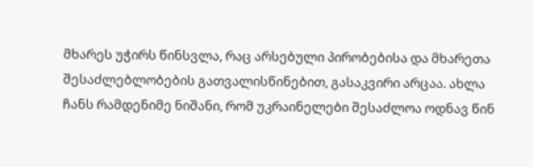მხარეს უჭირს წინსვლა, რაც არსებული პირობებისა და მხარეთა შესაძლებლობების გათვალისწინებით, გასაკვირი არცაა. ახლა ჩანს რამდენიმე ნიშანი, რომ უკრაინელები შესაძლოა ოდნავ წინ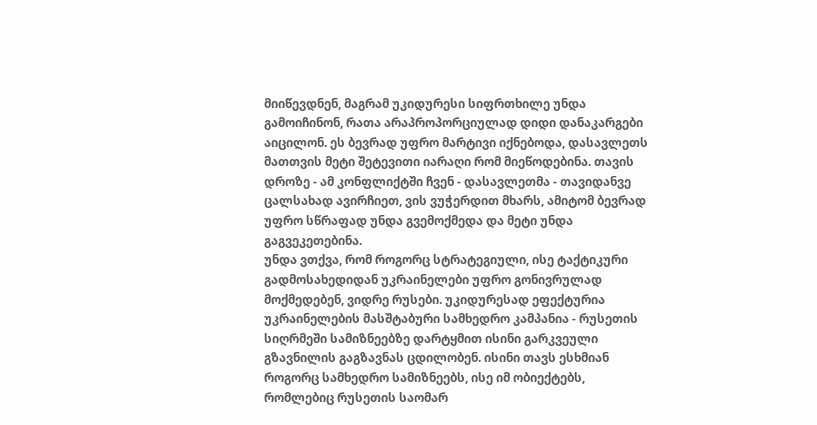მიიწევდნენ, მაგრამ უკიდურესი სიფრთხილე უნდა გამოიჩინონ, რათა არაპროპორციულად დიდი დანაკარგები აიცილონ. ეს ბევრად უფრო მარტივი იქნებოდა, დასავლეთს მათთვის მეტი შეტევითი იარაღი რომ მიეწოდებინა. თავის დროზე - ამ კონფლიქტში ჩვენ - დასავლეთმა - თავიდანვე ცალსახად ავირჩიეთ, ვის ვუჭერდით მხარს, ამიტომ ბევრად უფრო სწრაფად უნდა გვემოქმედა და მეტი უნდა გაგვეკეთებინა.
უნდა ვთქვა, რომ როგორც სტრატეგიული, ისე ტაქტიკური გადმოსახედიდან უკრაინელები უფრო გონივრულად მოქმედებენ, ვიდრე რუსები. უკიდურესად ეფექტურია უკრაინელების მასშტაბური სამხედრო კამპანია - რუსეთის სიღრმეში სამიზნეებზე დარტყმით ისინი გარკვეული გზავნილის გაგზავნას ცდილობენ. ისინი თავს ესხმიან როგორც სამხედრო სამიზნეებს, ისე იმ ობიექტებს, რომლებიც რუსეთის საომარ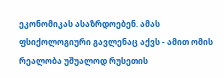ეკონომიკას ასაზრდოებენ. ამას ფსიქოლოგიური გავლენაც აქვს - ამით ომის რეალობა უშუალოდ რუსეთის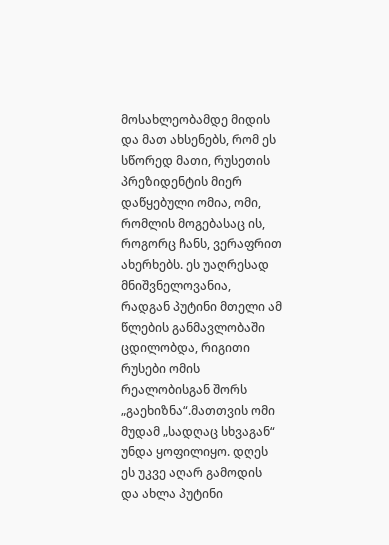მოსახლეობამდე მიდის და მათ ახსენებს, რომ ეს სწორედ მათი, რუსეთის პრეზიდენტის მიერ დაწყებული ომია, ომი, რომლის მოგებასაც ის, როგორც ჩანს, ვერაფრით ახერხებს. ეს უაღრესად მნიშვნელოვანია, რადგან პუტინი მთელი ამ წლების განმავლობაში ცდილობდა, რიგითი რუსები ომის რეალობისგან შორს „გაეხიზნა“.მათთვის ომი მუდამ „სადღაც სხვაგან“ უნდა ყოფილიყო. დღეს ეს უკვე აღარ გამოდის და ახლა პუტინი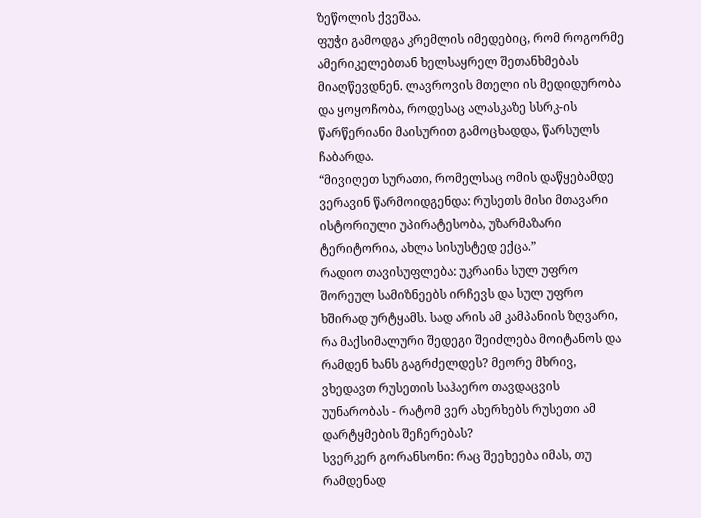ზეწოლის ქვეშაა.
ფუჭი გამოდგა კრემლის იმედებიც, რომ როგორმე ამერიკელებთან ხელსაყრელ შეთანხმებას მიაღწევდნენ. ლავროვის მთელი ის მედიდურობა და ყოყოჩობა, როდესაც ალასკაზე სსრკ-ის წარწერიანი მაისურით გამოცხადდა, წარსულს ჩაბარდა.
“მივიღეთ სურათი, რომელსაც ომის დაწყებამდე ვერავინ წარმოიდგენდა: რუსეთს მისი მთავარი ისტორიული უპირატესობა, უზარმაზარი ტერიტორია, ახლა სისუსტედ ექცა.”
რადიო თავისუფლება: უკრაინა სულ უფრო შორეულ სამიზნეებს ირჩევს და სულ უფრო ხშირად ურტყამს. სად არის ამ კამპანიის ზღვარი, რა მაქსიმალური შედეგი შეიძლება მოიტანოს და რამდენ ხანს გაგრძელდეს? მეორე მხრივ, ვხედავთ რუსეთის საჰაერო თავდაცვის უუნარობას - რატომ ვერ ახერხებს რუსეთი ამ დარტყმების შეჩერებას?
სვერკერ გორანსონი: რაც შეეხეება იმას, თუ რამდენად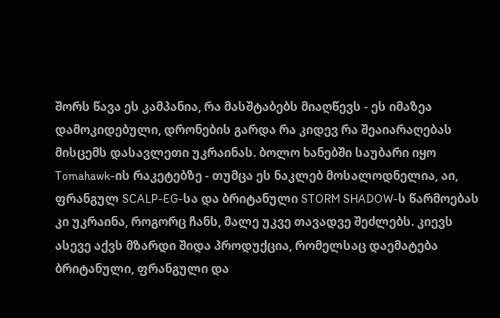შორს წავა ეს კამპანია, რა მასშტაბებს მიაღწევს - ეს იმაზეა დამოკიდებული, დრონების გარდა რა კიდევ რა შეაიარაღებას მისცემს დასავლეთი უკრაინას. ბოლო ხანებში საუბარი იყო Tomahawk-ის რაკეტებზე - თუმცა ეს ნაკლებ მოსალოდნელია, აი, ფრანგულ SCALP-EG-სა და ბრიტანული STORM SHADOW-ს წარმოებას კი უკრაინა, როგორც ჩანს, მალე უკვე თავადვე შეძლებს. კიევს ასევე აქვს მზარდი შიდა პროდუქცია, რომელსაც დაემატება ბრიტანული, ფრანგული და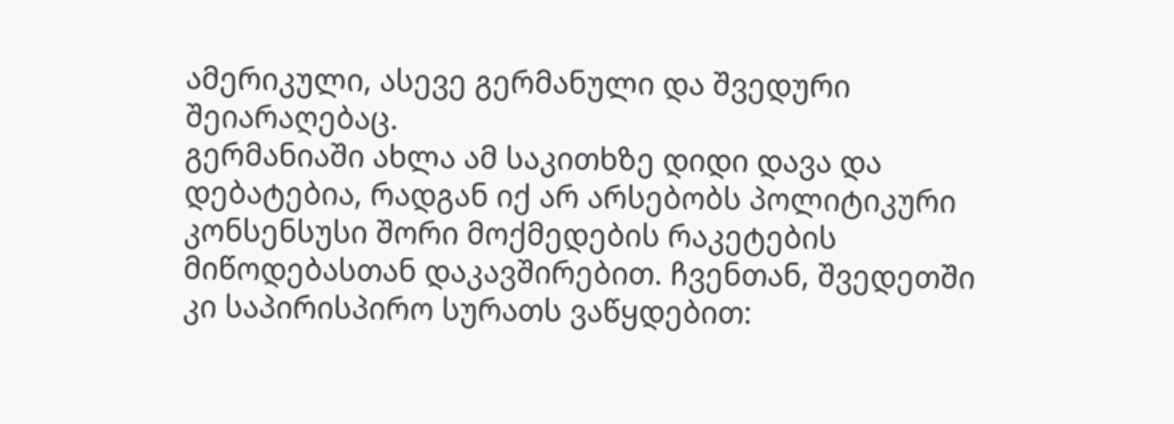ამერიკული, ასევე გერმანული და შვედური შეიარაღებაც.
გერმანიაში ახლა ამ საკითხზე დიდი დავა და დებატებია, რადგან იქ არ არსებობს პოლიტიკური კონსენსუსი შორი მოქმედების რაკეტების მიწოდებასთან დაკავშირებით. ჩვენთან, შვედეთში კი საპირისპირო სურათს ვაწყდებით: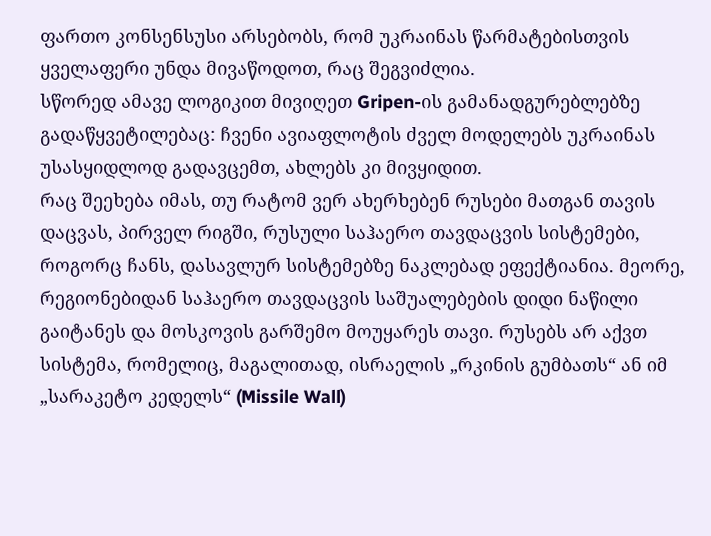ფართო კონსენსუსი არსებობს, რომ უკრაინას წარმატებისთვის ყველაფერი უნდა მივაწოდოთ, რაც შეგვიძლია.
სწორედ ამავე ლოგიკით მივიღეთ Gripen-ის გამანადგურებლებზე გადაწყვეტილებაც: ჩვენი ავიაფლოტის ძველ მოდელებს უკრაინას უსასყიდლოდ გადავცემთ, ახლებს კი მივყიდით.
რაც შეეხება იმას, თუ რატომ ვერ ახერხებენ რუსები მათგან თავის დაცვას, პირველ რიგში, რუსული საჰაერო თავდაცვის სისტემები, როგორც ჩანს, დასავლურ სისტემებზე ნაკლებად ეფექტიანია. მეორე, რეგიონებიდან საჰაერო თავდაცვის საშუალებების დიდი ნაწილი გაიტანეს და მოსკოვის გარშემო მოუყარეს თავი. რუსებს არ აქვთ სისტემა, რომელიც, მაგალითად, ისრაელის „რკინის გუმბათს“ ან იმ „სარაკეტო კედელს“ (Missile Wall)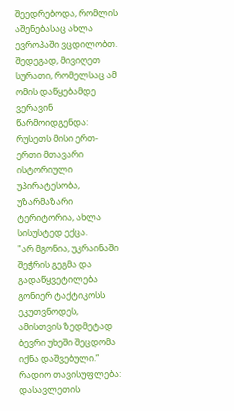შეედრებოდა, რომლის აშენებასაც ახლა ევროპაში ვცდილობთ. შედეგად, მივიღეთ სურათი, რომელსაც ამ ომის დაწყებამდე ვერავინ წარმოიდგენდა: რუსეთს მისი ერთ-ერთი მთავარი ისტორიული უპირატესობა, უზარმაზარი ტერიტორია, ახლა სისუსტედ ექცა.
"არ მგონია, უკრაინაში შეჭრის გეგმა და გადაწყვეტილება გონიერ ტაქტიკოსს ეკუთვნოდეს, ამისთვის ზედმეტად ბევრი უხეში შეცდომა იქნა დაშვებული.”
რადიო თავისუფლება: დასავლეთის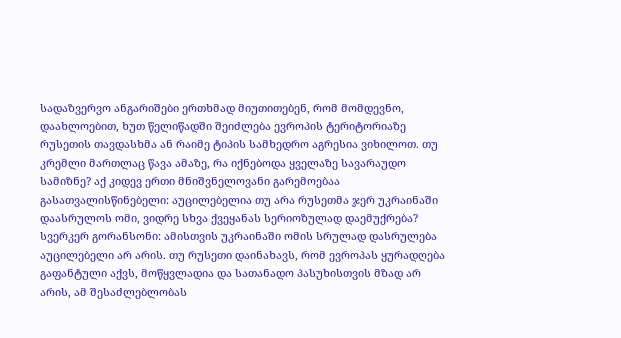სადაზვერვო ანგარიშები ერთხმად მიუთითებენ, რომ მომდევნო, დაახლოებით, ხუთ წელიწადში შეიძლება ევროპის ტერიტორიაზე რუსეთის თავდასხმა ან რაიმე ტიპის სამხედრო აგრესია ვიხილოთ. თუ კრემლი მართლაც წავა ამაზე, რა იქნებოდა ყველაზე სავარაუდო სამიზნე? აქ კიდევ ერთი მნიშვნელოვანი გარემოებაა გასათვალისწინებელი: აუცილებელია თუ არა რუსეთმა ჯერ უკრაინაში დაასრულოს ომი, ვიდრე სხვა ქვეყანას სერიოზულად დაემუქრება?
სვერკერ გორანსონი: ამისთვის უკრაინაში ომის სრულად დასრულება აუცილებელი არ არის. თუ რუსეთი დაინახავს, რომ ევროპას ყურადღება გაფანტული აქვს, მოწყვლადია და სათანადო პასუხისთვის მზად არ არის, ამ შესაძლებლობას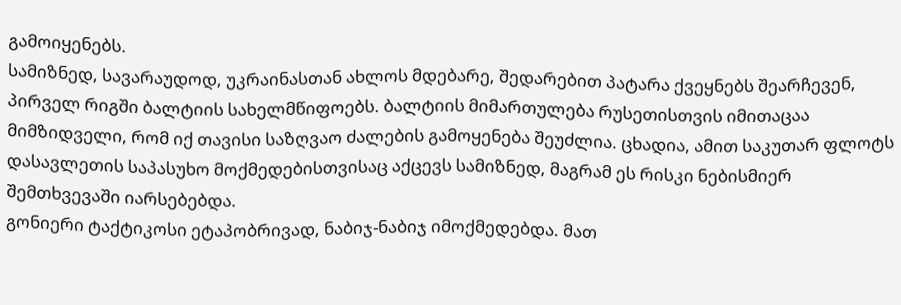გამოიყენებს.
სამიზნედ, სავარაუდოდ, უკრაინასთან ახლოს მდებარე, შედარებით პატარა ქვეყნებს შეარჩევენ, პირველ რიგში ბალტიის სახელმწიფოებს. ბალტიის მიმართულება რუსეთისთვის იმითაცაა მიმზიდველი, რომ იქ თავისი საზღვაო ძალების გამოყენება შეუძლია. ცხადია, ამით საკუთარ ფლოტს დასავლეთის საპასუხო მოქმედებისთვისაც აქცევს სამიზნედ, მაგრამ ეს რისკი ნებისმიერ შემთხვევაში იარსებებდა.
გონიერი ტაქტიკოსი ეტაპობრივად, ნაბიჯ-ნაბიჯ იმოქმედებდა. მათ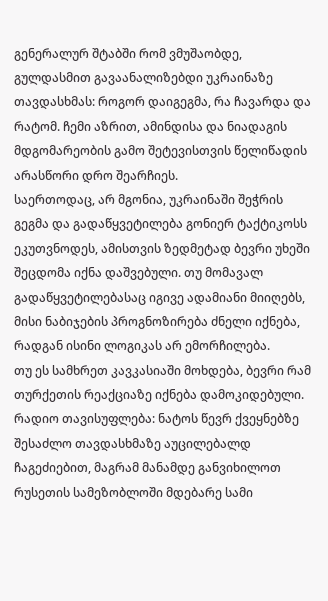გენერალურ შტაბში რომ ვმუშაობდე, გულდასმით გავაანალიზებდი უკრაინაზე თავდასხმას: როგორ დაიგეგმა, რა ჩავარდა და რატომ. ჩემი აზრით, ამინდისა და ნიადაგის მდგომარეობის გამო შეტევისთვის წელიწადის არასწორი დრო შეარჩიეს.
საერთოდაც, არ მგონია, უკრაინაში შეჭრის გეგმა და გადაწყვეტილება გონიერ ტაქტიკოსს ეკუთვნოდეს, ამისთვის ზედმეტად ბევრი უხეში შეცდომა იქნა დაშვებული. თუ მომავალ გადაწყვეტილებასაც იგივე ადამიანი მიიღებს, მისი ნაბიჯების პროგნოზირება ძნელი იქნება, რადგან ისინი ლოგიკას არ ემორჩილება.
თუ ეს სამხრეთ კავკასიაში მოხდება, ბევრი რამ თურქეთის რეაქციაზე იქნება დამოკიდებული.
რადიო თავისუფლება: ნატოს წევრ ქვეყნებზე შესაძლო თავდასხმაზე აუცილებალდ ჩაგეძიებით, მაგრამ მანამდე განვიხილოთ რუსეთის სამეზობლოში მდებარე სამი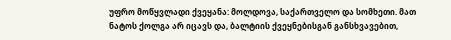უფრო მოწყვლადი ქვეყანა: მოლდოვა, საქართველო და სომხეთი. მათ ნატოს ქოლგა არ იცავს და, ბალტიის ქვეყნებისგან განსხვავებით,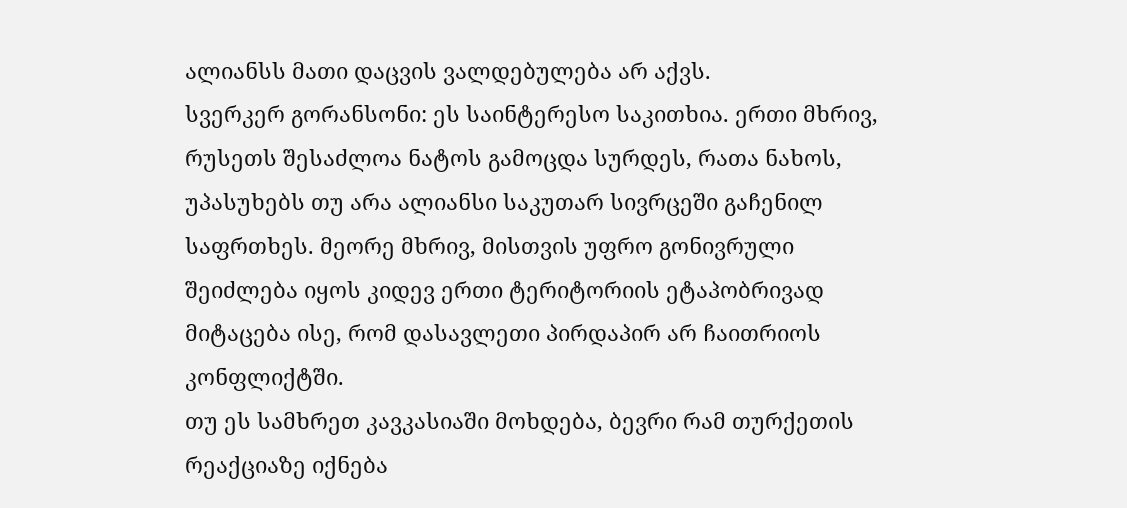ალიანსს მათი დაცვის ვალდებულება არ აქვს.
სვერკერ გორანსონი: ეს საინტერესო საკითხია. ერთი მხრივ, რუსეთს შესაძლოა ნატოს გამოცდა სურდეს, რათა ნახოს, უპასუხებს თუ არა ალიანსი საკუთარ სივრცეში გაჩენილ საფრთხეს. მეორე მხრივ, მისთვის უფრო გონივრული შეიძლება იყოს კიდევ ერთი ტერიტორიის ეტაპობრივად მიტაცება ისე, რომ დასავლეთი პირდაპირ არ ჩაითრიოს კონფლიქტში.
თუ ეს სამხრეთ კავკასიაში მოხდება, ბევრი რამ თურქეთის რეაქციაზე იქნება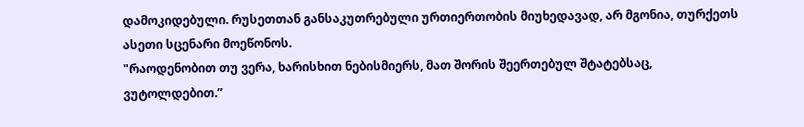დამოკიდებული. რუსეთთან განსაკუთრებული ურთიერთობის მიუხედავად, არ მგონია, თურქეთს ასეთი სცენარი მოეწონოს.
"რაოდენობით თუ ვერა, ხარისხით ნებისმიერს, მათ შორის შეერთებულ შტატებსაც, ვუტოლდებით.”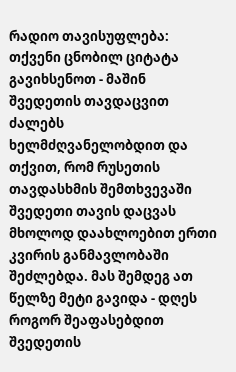რადიო თავისუფლება: თქვენი ცნობილ ციტატა გავიხსენოთ - მაშინ შვედეთის თავდაცვით ძალებს ხელმძღვანელობდით და თქვით, რომ რუსეთის თავდასხმის შემთხვევაში შვედეთი თავის დაცვას მხოლოდ დაახლოებით ერთი კვირის განმავლობაში შეძლებდა. მას შემდეგ ათ წელზე მეტი გავიდა - დღეს როგორ შეაფასებდით შვედეთის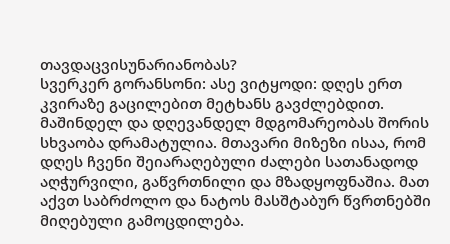თავდაცვისუნარიანობას?
სვერკერ გორანსონი: ასე ვიტყოდი: დღეს ერთ კვირაზე გაცილებით მეტხანს გავძლებდით. მაშინდელ და დღევანდელ მდგომარეობას შორის სხვაობა დრამატულია. მთავარი მიზეზი ისაა, რომ დღეს ჩვენი შეიარაღებული ძალები სათანადოდ აღჭურვილი, გაწვრთნილი და მზადყოფნაშია. მათ აქვთ საბრძოლო და ნატოს მასშტაბურ წვრთნებში მიღებული გამოცდილება.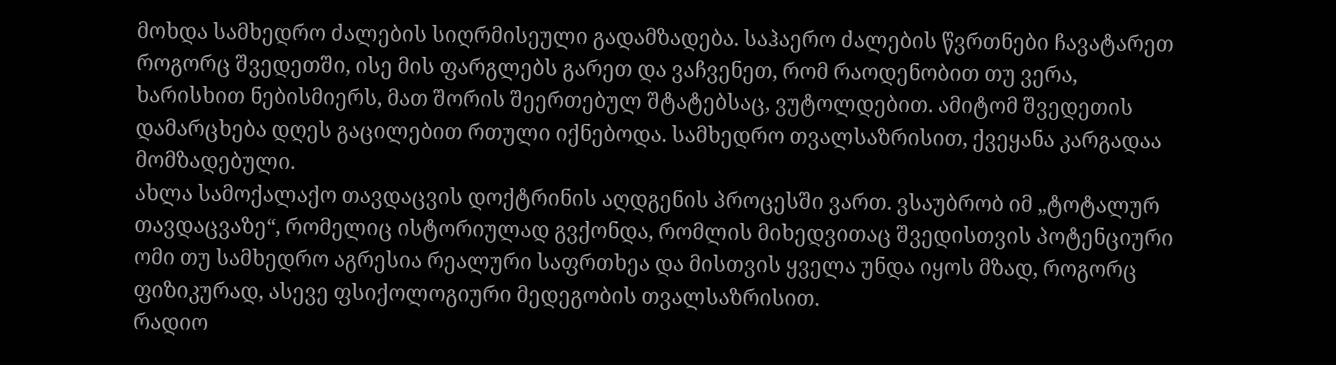მოხდა სამხედრო ძალების სიღრმისეული გადამზადება. საჰაერო ძალების წვრთნები ჩავატარეთ როგორც შვედეთში, ისე მის ფარგლებს გარეთ და ვაჩვენეთ, რომ რაოდენობით თუ ვერა, ხარისხით ნებისმიერს, მათ შორის შეერთებულ შტატებსაც, ვუტოლდებით. ამიტომ შვედეთის დამარცხება დღეს გაცილებით რთული იქნებოდა. სამხედრო თვალსაზრისით, ქვეყანა კარგადაა მომზადებული.
ახლა სამოქალაქო თავდაცვის დოქტრინის აღდგენის პროცესში ვართ. ვსაუბრობ იმ „ტოტალურ თავდაცვაზე“, რომელიც ისტორიულად გვქონდა, რომლის მიხედვითაც შვედისთვის პოტენციური ომი თუ სამხედრო აგრესია რეალური საფრთხეა და მისთვის ყველა უნდა იყოს მზად, როგორც ფიზიკურად, ასევე ფსიქოლოგიური მედეგობის თვალსაზრისით.
რადიო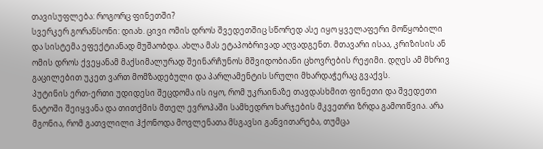თავისუფლება: როგორც ფინეთში?
სვერკერ გორანსონი: დიახ. ცივი ომის დროს შვედეთშიც სწორედ ასე იყო ყველაფერი მოწყობილი და სისტემა ეფექტიანად მუშაობდა. ახლა მას ეტაპობრივად აღვადგენთ. მთავარი ისაა, კრიზისის ან ომის დროს ქვეყანამ მაქსიმალურად შეინარჩუნოს მშვიდობიანი ცხოვრების რეჟიმი. დღეს ამ მხრივ გაცილებით უკეთ ვართ მომზადებული და პარლამენტის სრული მხარდაჭერაც გვაქვს.
პუტინის ერთ-ერთი უდიდესი შეცდომა ის იყო, რომ უკრაინაზე თავდასხმით ფინეთი და შვედეთი ნატოში შეიყვანა და თითქმის მთელ ევროპაში სამხედრო ხარჯების მკვეთრი ზრდა გამოიწვია. არა მგონია, რომ გათვლილი ჰქონოდა მოვლენათა მსგავსი განვითარება, თუმცა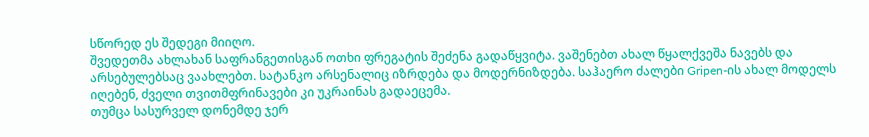სწორედ ეს შედეგი მიიღო.
შვედეთმა ახლახან საფრანგეთისგან ოთხი ფრეგატის შეძენა გადაწყვიტა. ვაშენებთ ახალ წყალქვეშა ნავებს და არსებულებსაც ვაახლებთ. სატანკო არსენალიც იზრდება და მოდერნიზდება. საჰაერო ძალები Gripen-ის ახალ მოდელს იღებენ, ძველი თვითმფრინავები კი უკრაინას გადაეცემა.
თუმცა სასურველ დონემდე ჯერ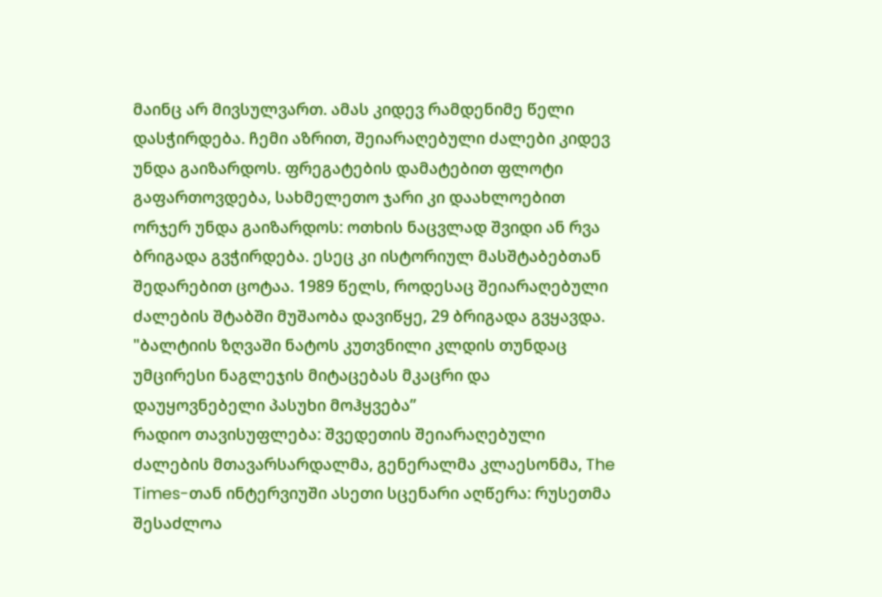მაინც არ მივსულვართ. ამას კიდევ რამდენიმე წელი დასჭირდება. ჩემი აზრით, შეიარაღებული ძალები კიდევ უნდა გაიზარდოს. ფრეგატების დამატებით ფლოტი გაფართოვდება, სახმელეთო ჯარი კი დაახლოებით ორჯერ უნდა გაიზარდოს: ოთხის ნაცვლად შვიდი ან რვა ბრიგადა გვჭირდება. ესეც კი ისტორიულ მასშტაბებთან შედარებით ცოტაა. 1989 წელს, როდესაც შეიარაღებული ძალების შტაბში მუშაობა დავიწყე, 29 ბრიგადა გვყავდა.
"ბალტიის ზღვაში ნატოს კუთვნილი კლდის თუნდაც უმცირესი ნაგლეჯის მიტაცებას მკაცრი და დაუყოვნებელი პასუხი მოჰყვება”
რადიო თავისუფლება: შვედეთის შეიარაღებული ძალების მთავარსარდალმა, გენერალმა კლაესონმა, The Times-თან ინტერვიუში ასეთი სცენარი აღწერა: რუსეთმა შესაძლოა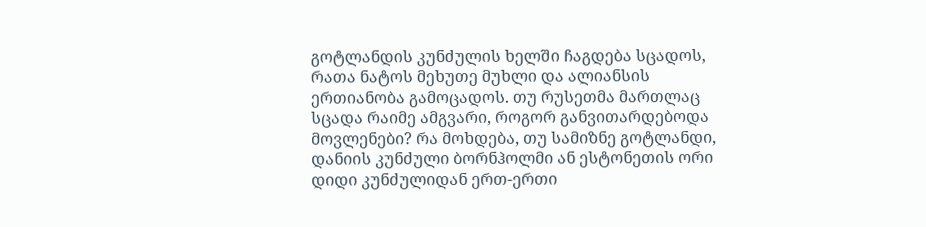გოტლანდის კუნძულის ხელში ჩაგდება სცადოს, რათა ნატოს მეხუთე მუხლი და ალიანსის ერთიანობა გამოცადოს. თუ რუსეთმა მართლაც სცადა რაიმე ამგვარი, როგორ განვითარდებოდა მოვლენები? რა მოხდება, თუ სამიზნე გოტლანდი, დანიის კუნძული ბორნჰოლმი ან ესტონეთის ორი დიდი კუნძულიდან ერთ-ერთი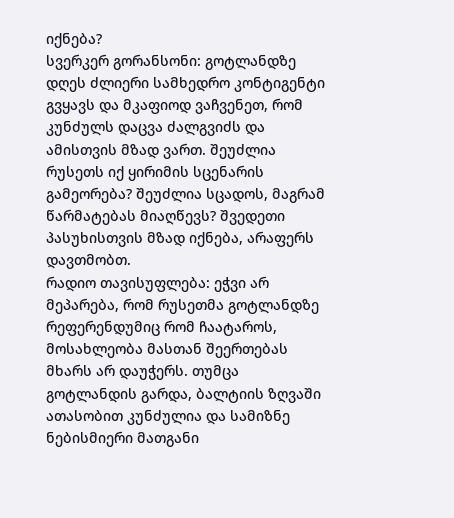იქნება?
სვერკერ გორანსონი: გოტლანდზე დღეს ძლიერი სამხედრო კონტიგენტი გვყავს და მკაფიოდ ვაჩვენეთ, რომ კუნძულს დაცვა ძალგვიძს და ამისთვის მზად ვართ. შეუძლია რუსეთს იქ ყირიმის სცენარის გამეორება? შეუძლია სცადოს, მაგრამ წარმატებას მიაღწევს? შვედეთი პასუხისთვის მზად იქნება, არაფერს დავთმობთ.
რადიო თავისუფლება: ეჭვი არ მეპარება, რომ რუსეთმა გოტლანდზე რეფერენდუმიც რომ ჩაატაროს, მოსახლეობა მასთან შეერთებას მხარს არ დაუჭერს. თუმცა გოტლანდის გარდა, ბალტიის ზღვაში ათასობით კუნძულია და სამიზნე ნებისმიერი მათგანი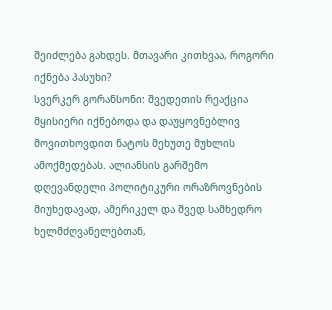შეიძლება გახდეს. მთავარი კითხვაა, როგორი იქნება პასუხი?
სვერკერ გორანსონი: შვედეთის რეაქცია მყისიერი იქნებოდა და დაუყოვნებლივ მოვითხოვდით ნატოს მეხუთე მუხლის ამოქმედებას. ალიანსის გარშემო დღევანდელი პოლიტიკური ორაზროვნების მიუხედავად, ამერიკელ და შვედ სამხედრო ხელმძღვანელებთან,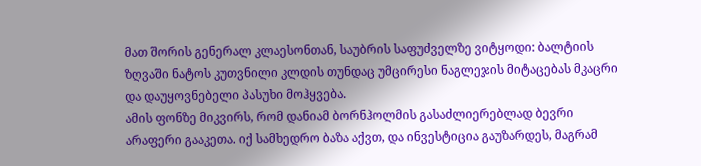მათ შორის გენერალ კლაესონთან, საუბრის საფუძველზე ვიტყოდი: ბალტიის ზღვაში ნატოს კუთვნილი კლდის თუნდაც უმცირესი ნაგლეჯის მიტაცებას მკაცრი და დაუყოვნებელი პასუხი მოჰყვება.
ამის ფონზე მიკვირს, რომ დანიამ ბორნჰოლმის გასაძლიერებლად ბევრი არაფერი გააკეთა. იქ სამხედრო ბაზა აქვთ, და ინვესტიცია გაუზარდეს, მაგრამ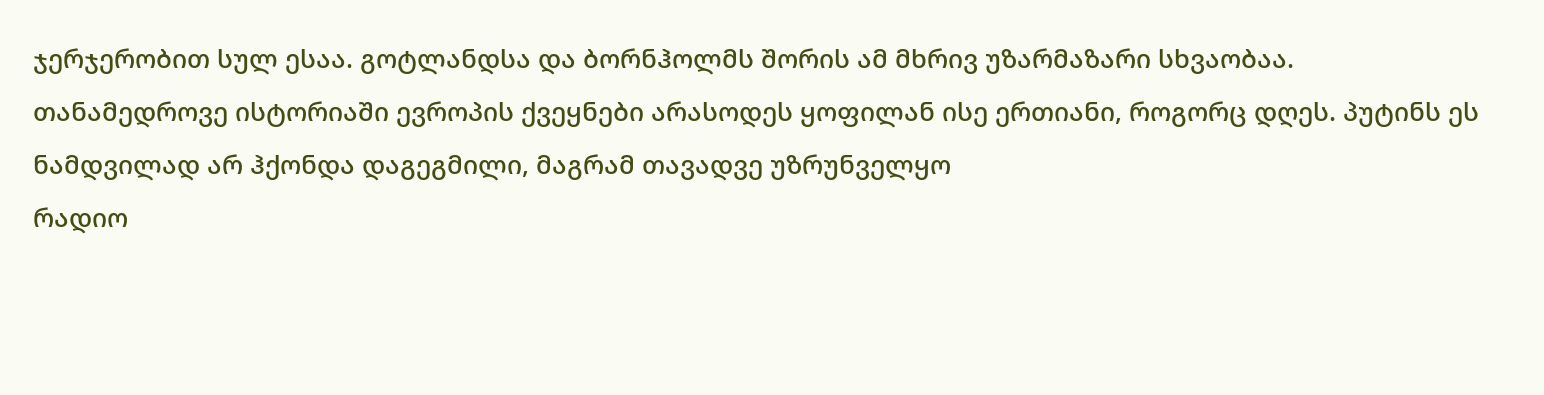ჯერჯერობით სულ ესაა. გოტლანდსა და ბორნჰოლმს შორის ამ მხრივ უზარმაზარი სხვაობაა.
თანამედროვე ისტორიაში ევროპის ქვეყნები არასოდეს ყოფილან ისე ერთიანი, როგორც დღეს. პუტინს ეს ნამდვილად არ ჰქონდა დაგეგმილი, მაგრამ თავადვე უზრუნველყო
რადიო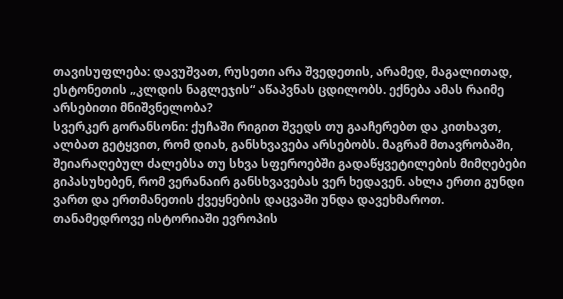თავისუფლება: დავუშვათ, რუსეთი არა შვედეთის, არამედ, მაგალითად, ესტონეთის „კლდის ნაგლეჯის“ აწაპვნას ცდილობს. ექნება ამას რაიმე არსებითი მნიშვნელობა?
სვერკერ გორანსონი: ქუჩაში რიგით შვედს თუ გააჩერებთ და კითხავთ, ალბათ გეტყვით, რომ დიახ, განსხვავება არსებობს. მაგრამ მთავრობაში, შეიარაღებულ ძალებსა თუ სხვა სფეროებში გადაწყვეტილების მიმღებები გიპასუხებენ, რომ ვერანაირ განსხვავებას ვერ ხედავენ. ახლა ერთი გუნდი ვართ და ერთმანეთის ქვეყნების დაცვაში უნდა დავეხმაროთ.
თანამედროვე ისტორიაში ევროპის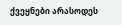ქვეყნები არასოდეს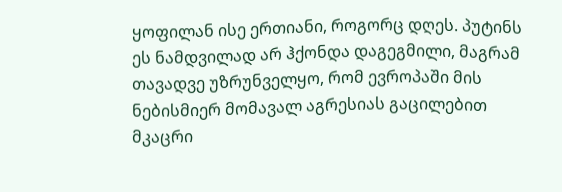ყოფილან ისე ერთიანი, როგორც დღეს. პუტინს ეს ნამდვილად არ ჰქონდა დაგეგმილი, მაგრამ თავადვე უზრუნველყო, რომ ევროპაში მის ნებისმიერ მომავალ აგრესიას გაცილებით მკაცრი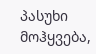პასუხი მოჰყვება,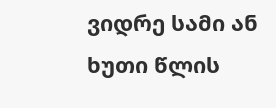ვიდრე სამი ან ხუთი წლის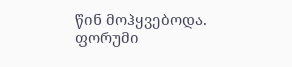წინ მოჰყვებოდა.
ფორუმი